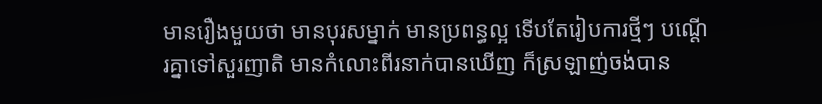មានរឿងមួយថា មានបុរសម្នាក់ មានប្រពន្ធល្អ ទើបតែរៀបការថ្មីៗ បណ្ដើរគ្នាទៅសួរញាតិ មានកំលោះពីរនាក់បានឃើញ ក៏ស្រឡាញ់ចង់បាន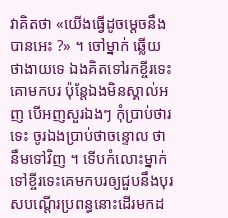វាគិតថា «យើងធ្វើដូចម្ដេចនឹងបានអេះ ?» ។ ចៅម្នាក់ ឆ្លើយថាងាយទេ ឯងគិតទៅរកខ្ចីរទេះគោមកបរ ប៉ុន្តែឯងមិនស្គាល់អញ បើអញសួរឯងៗ កុំប្រាប់ថារទេះ ចូរឯងប្រាប់ថាចន្ទោល ថានឹមទៅវិញ ។ ទើបកំលោះម្នាក់ទៅខ្ចីរទេះគេមកបរឲ្យជួបនឹងបុរសបណ្ដើរប្រពន្ធនោះដើរមកដ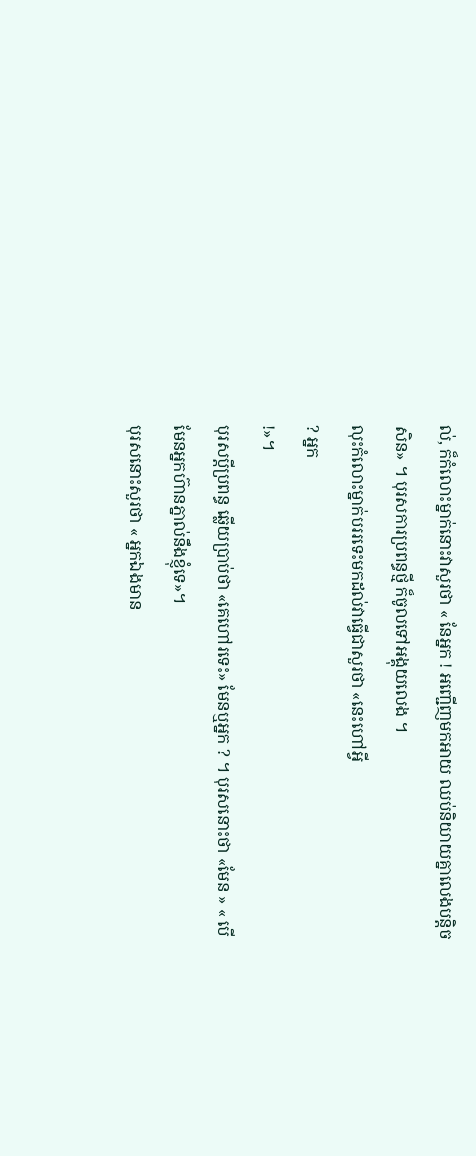ល់, ក៏កំលោះម្នាក់នោះវាសួរថា « នែអ្នក ! អញ្ជើញមកអាយ ឈប់និយាយគ្នាលេងបន្តិចសិន» ។ បុរសការប្រពន្ធថ្មី ក៏ចូលទៅអង្គុយលេង ។
លុះកំលោះម្នាក់បររទេះមកដល់វាធ្វើជាសួរថា «នេះហៅអ្វី
? អ្នក
!»។
បុរសប្ដីប្រពន្ធ ឆ្លើយប្រាប់ថា «គេហៅរទេះ» មែនឬអ្នក ? ។ បុរសនោះថា «មែន » « បើមែនអ្នកហ៊ានភ្នាល់នឹងខ្ញុំទេ»។
បុរសនោះសួរថា « អ្នកឯងមាន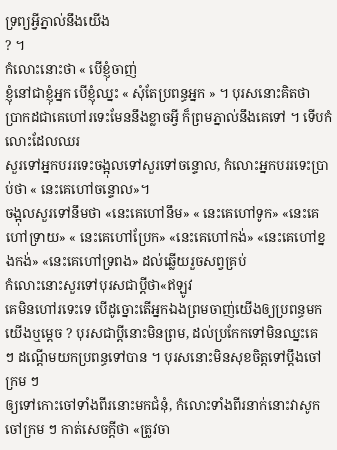ទ្រព្យអ្វីភ្នាល់នឹងយើង
? ។
កំលោះនោះថា « បើខ្ញុំចាញ់
ខ្ញុំនៅជាខ្ញុំអ្នក បើខ្ញុំឈ្នះ « សុំតែប្រពន្ធអ្នក » ។ បុរសនោះគិតថា
ប្រាកដជាគេហៅរទេះមែននឹងខ្លាចអ្វី ក៏ព្រមភ្នាល់នឹងគេទៅ ។ ទើបកំលោះដែលឈរ
សួរទៅអ្នកបររទេះចង្អុលទៅសួរទៅចន្ទោល, កំលោះអ្នកបររទេះប្រាប់ថា « នេះគេហៅចន្ទោល»។
ចង្អុលសួរទៅនឹមថា «នេះគេហៅនឹម» « នេះគេហៅទូក» «នេះគេហៅទ្រាយ» « នេះគេហៅប្រែក» «នេះគេហៅកង់» «នេះគេហៅខ្នងកង់» «នេះគេហៅទ្រពង» ដល់ឆ្លើយរួចសព្វគ្រប់
កំលោះនោះសួរទៅបុរសជាប្ដីថា«ឥឡូវ
គេមិនហៅរទេះទេ បើដូច្នោះតើអ្នកឯងព្រមចាញ់យើងឲ្យប្រពន្ធមកយើងឬម្ដេច ? បុរសជាប្ដីនោះមិនព្រម, ដល់ប្រកែកទៅមិនឈ្នះគេ
ៗ ដណ្ដើមយកប្រពន្ធទៅបាន ។ បុរសនោះមិនសុខចិត្តទៅប្ដឹងចៅក្រម ៗ
ឲ្យទៅកោះចៅទាំងពីរនោះមកជំនុំ, កំលោះទាំងពីរនាក់នោះវាសូកចៅក្រម ៗ កាត់សេចក្ដីថា «ត្រូវចា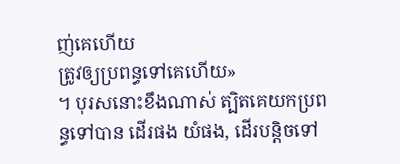ញ់គេហើយ
ត្រូវឲ្យប្រពន្ធទៅគេហើយ»
។ បុរសនោះខឹងណាស់ ត្បិតគេយកប្រពន្ធទៅបាន ដើរផង យំផង, ដើរបន្តិចទៅ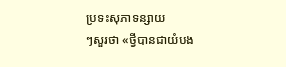ប្រទះសុភាទន្សាយ
ៗសួរថា «ថ្វីបានជាយំបង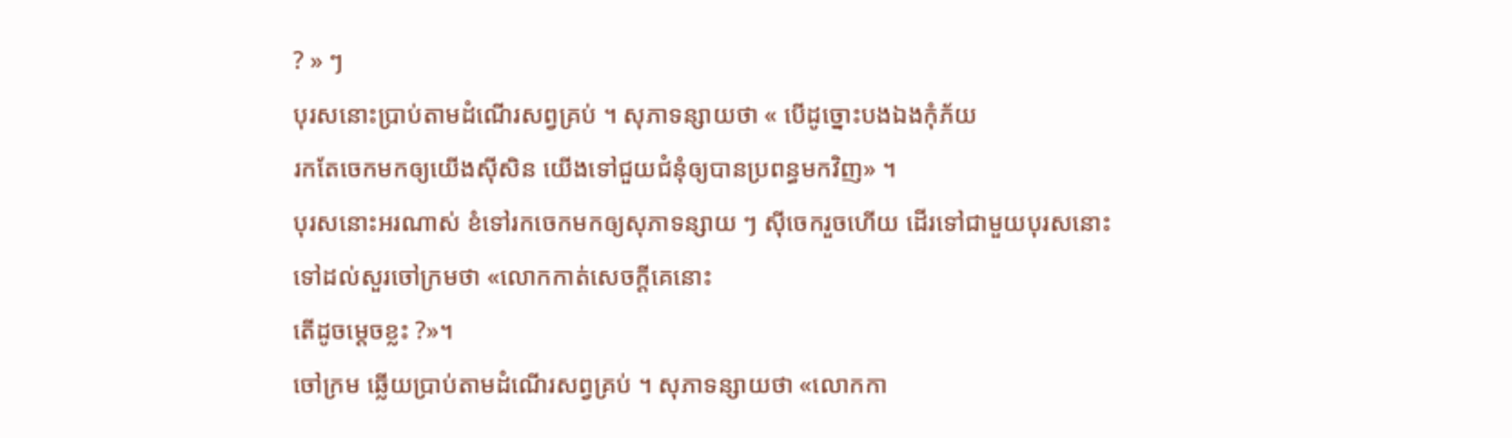? » ៗ
បុរសនោះប្រាប់តាមដំណើរសព្វគ្រប់ ។ សុភាទន្សាយថា « បើដូច្នោះបងឯងកុំភ័យ
រកតែចេកមកឲ្យយើងស៊ីសិន យើងទៅជួយជំនុំឲ្យបានប្រពន្ធមកវិញ» ។
បុរសនោះអរណាស់ ខំទៅរកចេកមកឲ្យសុភាទន្សាយ ៗ ស៊ីចេករួចហើយ ដើរទៅជាមួយបុរសនោះ
ទៅដល់សួរចៅក្រមថា «លោកកាត់សេចក្ដីគេនោះ
តើដូចម្ដេចខ្លះ ?»។
ចៅក្រម ឆ្លើយប្រាប់តាមដំណើរសព្វគ្រប់ ។ សុភាទន្សាយថា «លោកកា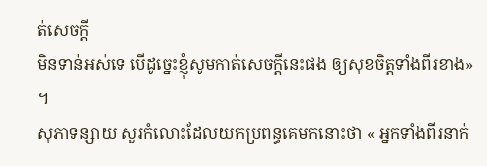ត់សេចក្ដី
មិនទាន់អស់ទេ បើដូច្នេះខ្ញុំសូមកាត់សេចក្ដីនេះផង ឲ្យសុខចិត្តទាំងពីរខាង» ។
សុភាទន្សាយ សួរកំលោះដែលយកប្រពន្ធគេមកនោះថា « អ្នកទាំងពីរនាក់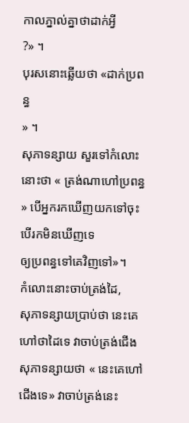កាលភ្នាល់គ្នាថាដាក់អ្វី
?» ។
បុរសនោះឆ្លើយថា «ដាក់ប្រពន្ធ
» ។
សុភាទន្សាយ សួរទៅកំលោះនោះថា « ត្រង់ណាហៅប្រពន្ធ » បើអ្នករកឃើញយកទៅចុះ បើរកមិនឃើញទេ
ឲ្យប្រពន្ធទៅគេវិញទៅ»។
កំលោះនោះចាប់ត្រង់ដៃ,
សុភាទន្សាយប្រាប់ថា នេះគេហៅថាដៃទេ វាចាប់ត្រង់ជើង
សុភាទន្សាយថា « នេះគេហៅជើងទេ» វាចាប់ត្រង់នេះ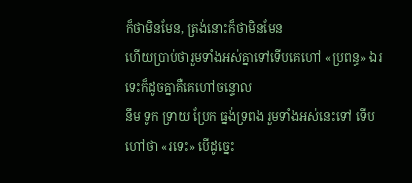ក៏ថាមិនមែន, ត្រង់នោះក៏ថាមិនមែន
ហើយប្រាប់ថារួមទាំងអស់គ្នាទៅទើបគេហៅ «ប្រពន្ធ» ឯរទេះក៏ដូចគ្នាគឺគេហៅចន្ទោល
នឹម ទូក ទ្រាយ ប្រែក ធ្នង់ទ្រពង រួមទាំងអស់នេះទៅ ទើបហៅថា «រទេះ» បើដូច្នេះ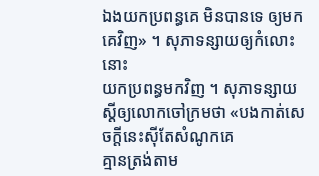ឯងយកប្រពន្ធគេ មិនបានទេ ឲ្យមកគេវិញ» ។ សុភាទន្សាយឲ្យកំលោះនោះ
យកប្រពន្ធមកវិញ ។ សុភាទន្សាយស្ដីឲ្យលោកចៅក្រមថា «បងកាត់សេចក្ដីនេះស៊ីតែសំណូកគេ
គ្មានត្រង់តាម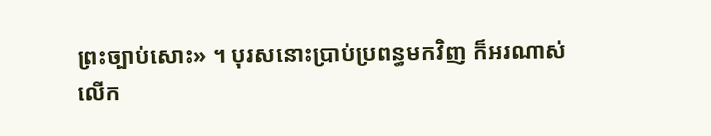ព្រះច្បាប់សោះ» ។ បុរសនោះប្រាប់ប្រពន្ធមកវិញ ក៏អរណាស់
លើក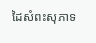ដៃសំពះសុភាទ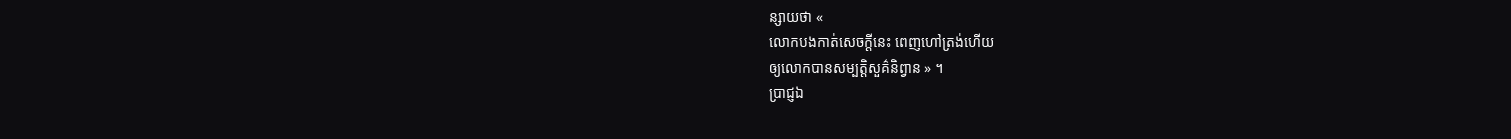ន្សាយថា «
លោកបងកាត់សេចក្ដីនេះ ពេញហៅត្រង់ហើយ
ឲ្យលោកបានសម្បត្តិសួគ៌និព្វាន » ។
ប្រាជ្ញឯ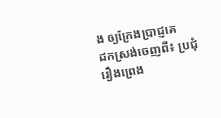ង ឲ្យក្រែងប្រាជ្ញគេ
ដកស្រង់ចេញពី៖ ប្រជុំរឿងព្រេង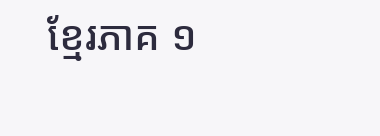ខ្មែរភាគ ១